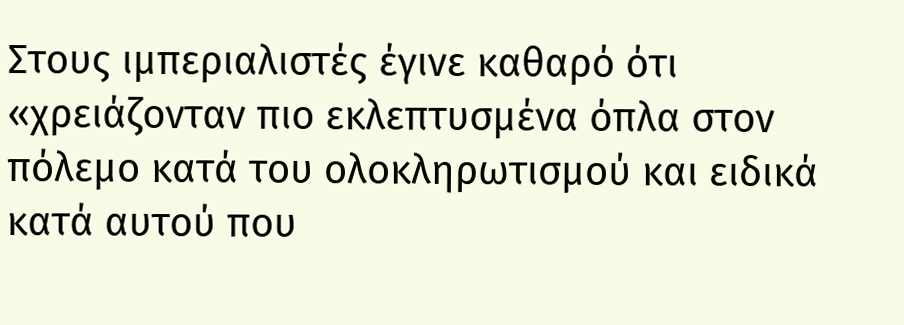Στους ιμπεριαλιστές έγινε καθαρό ότι «χρειάζονταν πιο εκλεπτυσμένα όπλα στον πόλεμο κατά του ολοκληρωτισμού και ειδικά κατά αυτού που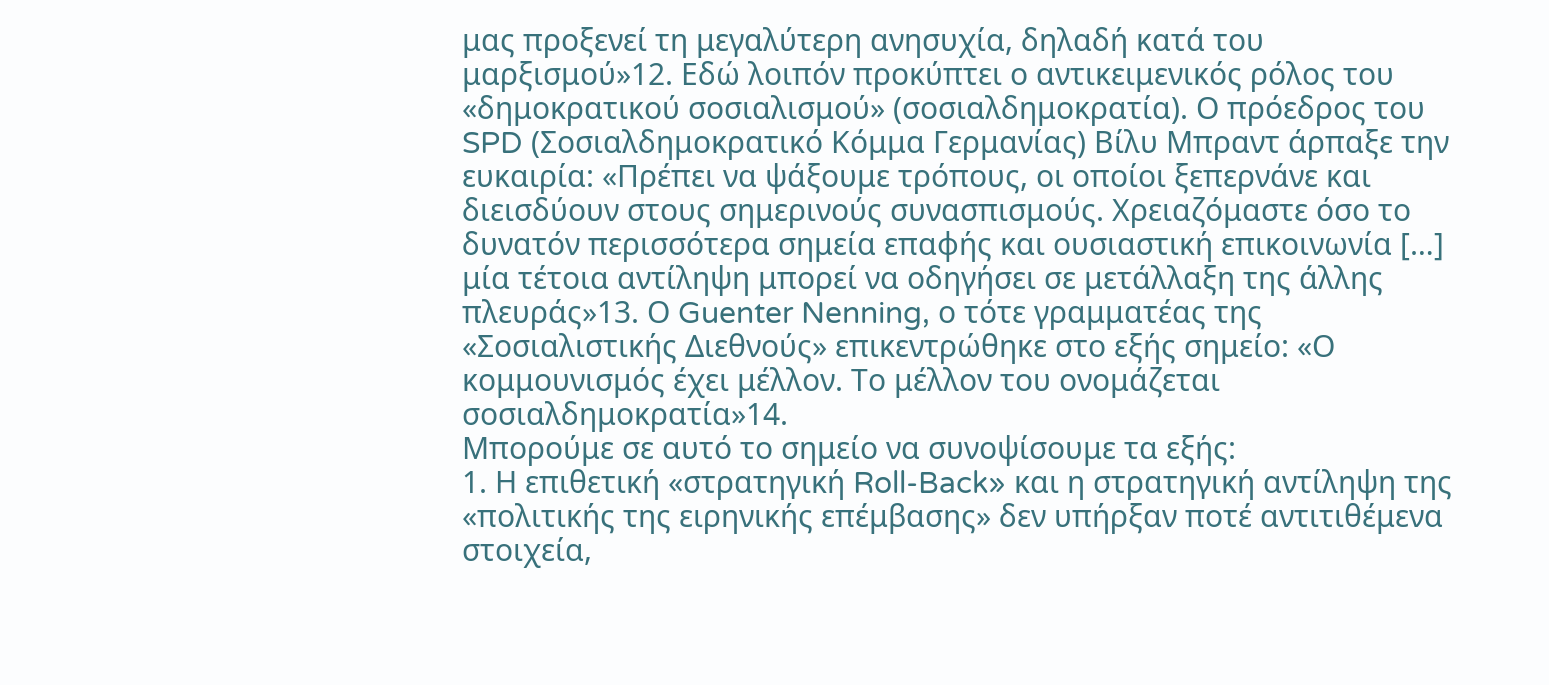μας προξενεί τη μεγαλύτερη ανησυχία, δηλαδή κατά του μαρξισμού»12. Εδώ λοιπόν προκύπτει ο αντικειμενικός ρόλος του «δημοκρατικού σοσιαλισμού» (σοσιαλδημοκρατία). Ο πρόεδρος του SPD (Σοσιαλδημοκρατικό Κόμμα Γερμανίας) Βίλυ Μπραντ άρπαξε την ευκαιρία: «Πρέπει να ψάξουμε τρόπους, οι οποίοι ξεπερνάνε και διεισδύουν στους σημερινούς συνασπισμούς. Χρειαζόμαστε όσο το δυνατόν περισσότερα σημεία επαφής και ουσιαστική επικοινωνία […] μία τέτοια αντίληψη μπορεί να οδηγήσει σε μετάλλαξη της άλλης πλευράς»13. Ο Guenter Nenning, ο τότε γραμματέας της «Σοσιαλιστικής Διεθνούς» επικεντρώθηκε στο εξής σημείο: «Ο κομμουνισμός έχει μέλλον. Το μέλλον του ονομάζεται σοσιαλδημοκρατία»14.
Μπορούμε σε αυτό το σημείο να συνοψίσουμε τα εξής:
1. Η επιθετική «στρατηγική Roll-Back» και η στρατηγική αντίληψη της «πολιτικής της ειρηνικής επέμβασης» δεν υπήρξαν ποτέ αντιτιθέμενα στοιχεία,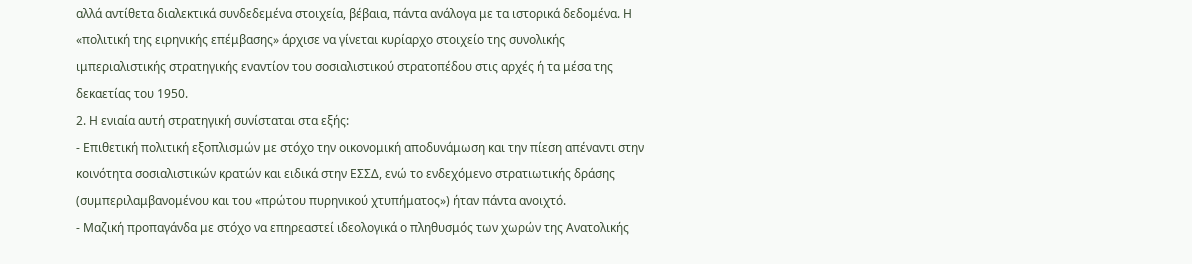αλλά αντίθετα διαλεκτικά συνδεδεμένα στοιχεία, βέβαια, πάντα ανάλογα με τα ιστορικά δεδομένα. Η «πολιτική της ειρηνικής επέμβασης» άρχισε να γίνεται κυρίαρχο στοιχείο της συνολικής ιμπεριαλιστικής στρατηγικής εναντίον του σοσιαλιστικού στρατοπέδου στις αρχές ή τα μέσα της δεκαετίας του 1950.
2. Η ενιαία αυτή στρατηγική συνίσταται στα εξής:
- Επιθετική πολιτική εξοπλισμών με στόχο την οικονομική αποδυνάμωση και την πίεση απέναντι στην κοινότητα σοσιαλιστικών κρατών και ειδικά στην ΕΣΣΔ, ενώ το ενδεχόμενο στρατιωτικής δράσης (συμπεριλαμβανομένου και του «πρώτου πυρηνικού χτυπήματος») ήταν πάντα ανοιχτό.
- Μαζική προπαγάνδα με στόχο να επηρεαστεί ιδεολογικά ο πληθυσμός των χωρών της Ανατολικής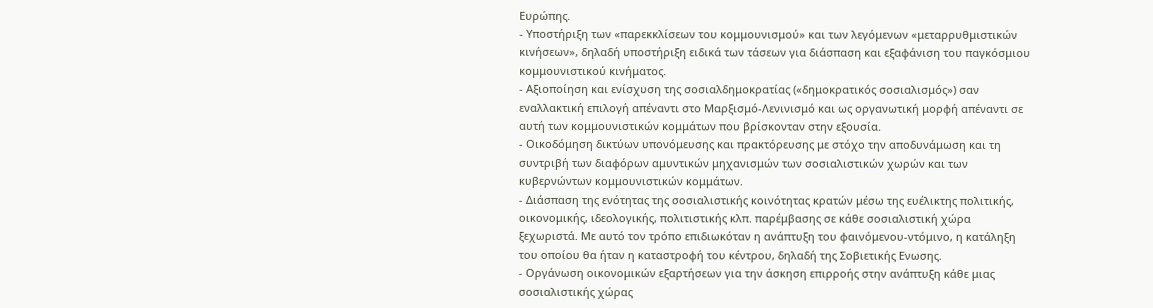Ευρώπης.
- Υποστήριξη των «παρεκκλίσεων του κομμουνισμού» και των λεγόμενων «μεταρρυθμιστικών κινήσεων», δηλαδή υποστήριξη ειδικά των τάσεων για διάσπαση και εξαφάνιση του παγκόσμιου κομμουνιστικού κινήματος.
- Αξιοποίηση και ενίσχυση της σοσιαλδημοκρατίας («δημοκρατικός σοσιαλισμός») σαν εναλλακτική επιλογή απέναντι στο Μαρξισμό-Λενινισμό και ως οργανωτική μορφή απέναντι σε αυτή των κομμουνιστικών κομμάτων που βρίσκονταν στην εξουσία.
- Οικοδόμηση δικτύων υπονόμευσης και πρακτόρευσης με στόχο την αποδυνάμωση και τη συντριβή των διαφόρων αμυντικών μηχανισμών των σοσιαλιστικών χωρών και των κυβερνώντων κομμουνιστικών κομμάτων.
- Διάσπαση της ενότητας της σοσιαλιστικής κοινότητας κρατών μέσω της ευέλικτης πολιτικής, οικονομικής, ιδεολογικής, πολιτιστικής κλπ. παρέμβασης σε κάθε σοσιαλιστική χώρα ξεχωριστά. Με αυτό τον τρόπο επιδιωκόταν η ανάπτυξη του φαινόμενου-ντόμινο, η κατάληξη του οποίου θα ήταν η καταστροφή του κέντρου, δηλαδή της Σοβιετικής Ενωσης.
- Οργάνωση οικονομικών εξαρτήσεων για την άσκηση επιρροής στην ανάπτυξη κάθε μιας σοσιαλιστικής χώρας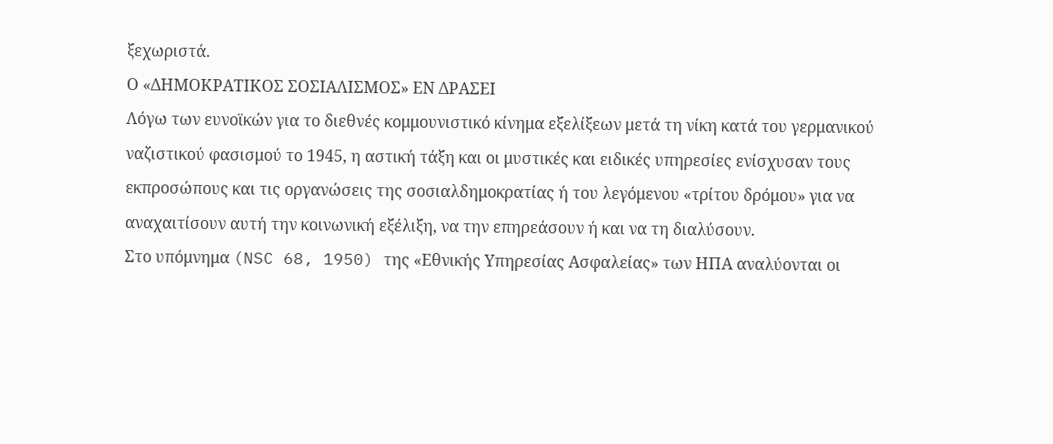ξεχωριστά.
Ο «ΔΗΜΟΚΡΑΤΙΚΟΣ ΣΟΣΙΑΛΙΣΜΟΣ» ΕΝ ΔΡΑΣΕΙ
Λόγω των ευνοϊκών για το διεθνές κομμουνιστικό κίνημα εξελίξεων μετά τη νίκη κατά του γερμανικού ναζιστικού φασισμού το 1945, η αστική τάξη και οι μυστικές και ειδικές υπηρεσίες ενίσχυσαν τους εκπροσώπους και τις οργανώσεις της σοσιαλδημοκρατίας ή του λεγόμενου «τρίτου δρόμου» για να αναχαιτίσουν αυτή την κοινωνική εξέλιξη, να την επηρεάσουν ή και να τη διαλύσουν.
Στο υπόμνημα (NSC 68, 1950) της «Εθνικής Υπηρεσίας Ασφαλείας» των ΗΠΑ αναλύονται οι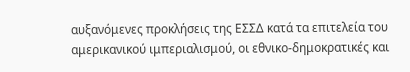αυξανόμενες προκλήσεις της ΕΣΣΔ κατά τα επιτελεία του αμερικανικού ιμπεριαλισμού, οι εθνικο-δημοκρατικές και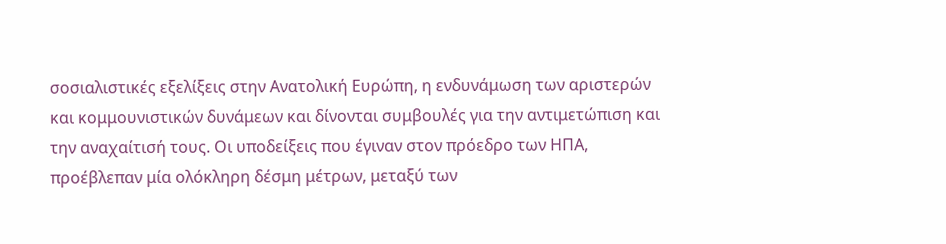σοσιαλιστικές εξελίξεις στην Ανατολική Ευρώπη, η ενδυνάμωση των αριστερών και κομμουνιστικών δυνάμεων και δίνονται συμβουλές για την αντιμετώπιση και την αναχαίτισή τους. Οι υποδείξεις που έγιναν στον πρόεδρο των ΗΠΑ, προέβλεπαν μία ολόκληρη δέσμη μέτρων, μεταξύ των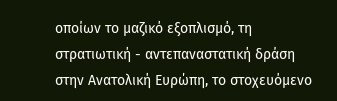οποίων το μαζικό εξοπλισμό, τη στρατιωτική - αντεπαναστατική δράση στην Ανατολική Ευρώπη, το στοχευόμενο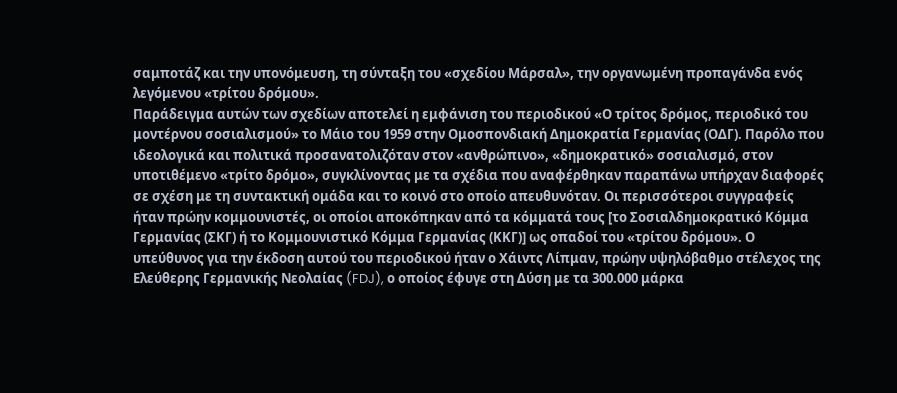σαμποτάζ και την υπονόμευση, τη σύνταξη του «σχεδίου Μάρσαλ», την οργανωμένη προπαγάνδα ενός λεγόμενου «τρίτου δρόμου».
Παράδειγμα αυτών των σχεδίων αποτελεί η εμφάνιση του περιοδικού «Ο τρίτος δρόμος, περιοδικό του μοντέρνου σοσιαλισμού» το Μάιο του 1959 στην Ομοσπονδιακή Δημοκρατία Γερμανίας (ΟΔΓ). Παρόλο που ιδεολογικά και πολιτικά προσανατολιζόταν στον «ανθρώπινο», «δημοκρατικό» σοσιαλισμό, στον υποτιθέμενο «τρίτο δρόμο», συγκλίνοντας με τα σχέδια που αναφέρθηκαν παραπάνω υπήρχαν διαφορές σε σχέση με τη συντακτική ομάδα και το κοινό στο οποίο απευθυνόταν. Οι περισσότεροι συγγραφείς ήταν πρώην κομμουνιστές, οι οποίοι αποκόπηκαν από τα κόμματά τους [το Σοσιαλδημοκρατικό Κόμμα Γερμανίας (ΣΚΓ) ή το Κομμουνιστικό Κόμμα Γερμανίας (ΚΚΓ)] ως οπαδοί του «τρίτου δρόμου». Ο υπεύθυνος για την έκδοση αυτού του περιοδικού ήταν ο Χάιντς Λίπμαν, πρώην υψηλόβαθμο στέλεχος της Ελεύθερης Γερμανικής Νεολαίας (FDJ), ο οποίος έφυγε στη Δύση με τα 300.000 μάρκα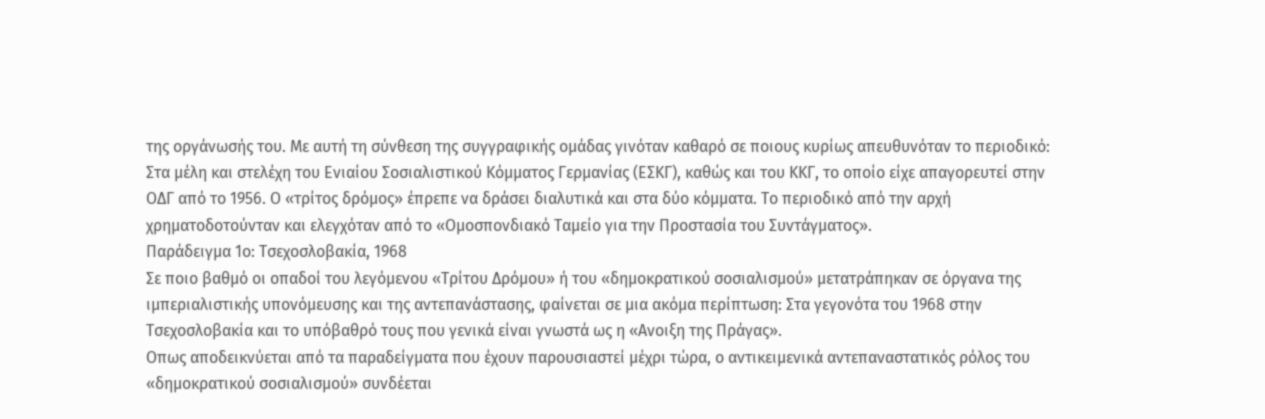της οργάνωσής του. Με αυτή τη σύνθεση της συγγραφικής ομάδας γινόταν καθαρό σε ποιους κυρίως απευθυνόταν το περιοδικό: Στα μέλη και στελέχη του Ενιαίου Σοσιαλιστικού Κόμματος Γερμανίας (ΕΣΚΓ), καθώς και του ΚΚΓ, το οποίο είχε απαγορευτεί στην ΟΔΓ από το 1956. Ο «τρίτος δρόμος» έπρεπε να δράσει διαλυτικά και στα δύο κόμματα. Το περιοδικό από την αρχή χρηματοδοτούνταν και ελεγχόταν από το «Ομοσπονδιακό Ταμείο για την Προστασία του Συντάγματος».
Παράδειγμα 1ο: Τσεχοσλοβακία, 1968
Σε ποιο βαθμό οι οπαδοί του λεγόμενου «Τρίτου Δρόμου» ή του «δημοκρατικού σοσιαλισμού» μετατράπηκαν σε όργανα της ιμπεριαλιστικής υπονόμευσης και της αντεπανάστασης, φαίνεται σε μια ακόμα περίπτωση: Στα γεγονότα του 1968 στην Τσεχοσλοβακία και το υπόβαθρό τους που γενικά είναι γνωστά ως η «Ανοιξη της Πράγας».
Οπως αποδεικνύεται από τα παραδείγματα που έχουν παρουσιαστεί μέχρι τώρα, ο αντικειμενικά αντεπαναστατικός ρόλος του «δημοκρατικού σοσιαλισμού» συνδέεται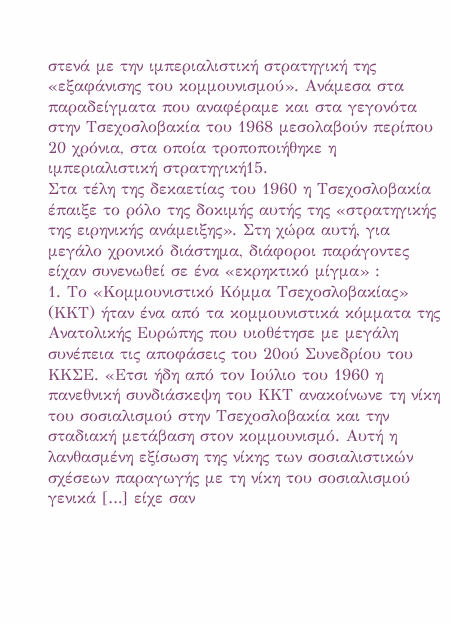στενά με την ιμπεριαλιστική στρατηγική της «εξαφάνισης του κομμουνισμού». Ανάμεσα στα παραδείγματα που αναφέραμε και στα γεγονότα στην Τσεχοσλοβακία του 1968 μεσολαβούν περίπου 20 χρόνια, στα οποία τροποποιήθηκε η ιμπεριαλιστική στρατηγική15.
Στα τέλη της δεκαετίας του 1960 η Τσεχοσλοβακία έπαιξε το ρόλο της δοκιμής αυτής της «στρατηγικής της ειρηνικής ανάμειξης». Στη χώρα αυτή, για μεγάλο χρονικό διάστημα, διάφοροι παράγοντες είχαν συνενωθεί σε ένα «εκρηκτικό μίγμα» :
1. Το «Κομμουνιστικό Κόμμα Τσεχοσλοβακίας» (ΚΚΤ) ήταν ένα από τα κομμουνιστικά κόμματα της Ανατολικής Ευρώπης που υιοθέτησε με μεγάλη συνέπεια τις αποφάσεις του 20ού Συνεδρίου του ΚΚΣΕ. «Ετσι ήδη από τον Ιούλιο του 1960 η πανεθνική συνδιάσκεψη του ΚΚΤ ανακοίνωνε τη νίκη του σοσιαλισμού στην Τσεχοσλοβακία και την σταδιακή μετάβαση στον κομμουνισμό. Αυτή η λανθασμένη εξίσωση της νίκης των σοσιαλιστικών σχέσεων παραγωγής με τη νίκη του σοσιαλισμού γενικά […] είχε σαν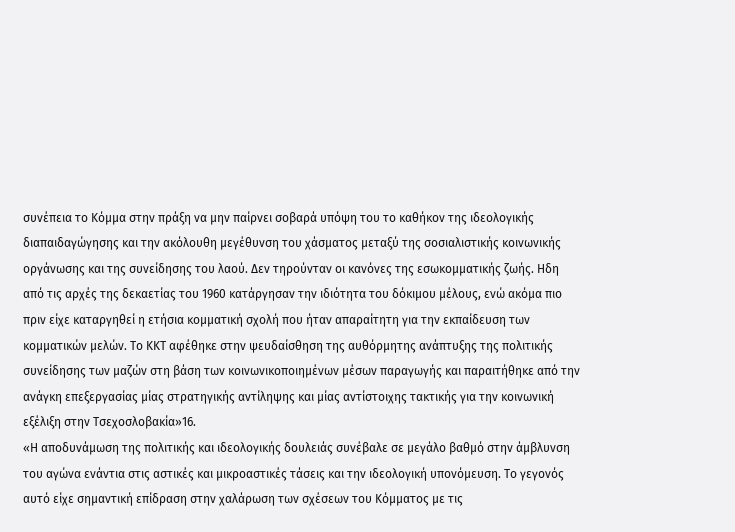συνέπεια το Κόμμα στην πράξη να μην παίρνει σοβαρά υπόψη του το καθήκον της ιδεολογικής διαπαιδαγώγησης και την ακόλουθη μεγέθυνση του χάσματος μεταξύ της σοσιαλιστικής κοινωνικής οργάνωσης και της συνείδησης του λαού. Δεν τηρούνταν οι κανόνες της εσωκομματικής ζωής. Ηδη από τις αρχές της δεκαετίας του 1960 κατάργησαν την ιδιότητα του δόκιμου μέλους, ενώ ακόμα πιο πριν είχε καταργηθεί η ετήσια κομματική σχολή που ήταν απαραίτητη για την εκπαίδευση των κομματικών μελών. Το ΚΚΤ αφέθηκε στην ψευδαίσθηση της αυθόρμητης ανάπτυξης της πολιτικής συνείδησης των μαζών στη βάση των κοινωνικοποιημένων μέσων παραγωγής και παραιτήθηκε από την ανάγκη επεξεργασίας μίας στρατηγικής αντίληψης και μίας αντίστοιχης τακτικής για την κοινωνική εξέλιξη στην Τσεχοσλοβακία»16.
«Η αποδυνάμωση της πολιτικής και ιδεολογικής δουλειάς συνέβαλε σε μεγάλο βαθμό στην άμβλυνση του αγώνα ενάντια στις αστικές και μικροαστικές τάσεις και την ιδεολογική υπονόμευση. Το γεγονός αυτό είχε σημαντική επίδραση στην χαλάρωση των σχέσεων του Κόμματος με τις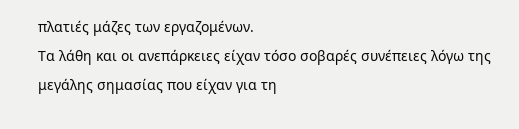πλατιές μάζες των εργαζομένων.
Τα λάθη και οι ανεπάρκειες είχαν τόσο σοβαρές συνέπειες λόγω της μεγάλης σημασίας που είχαν για τη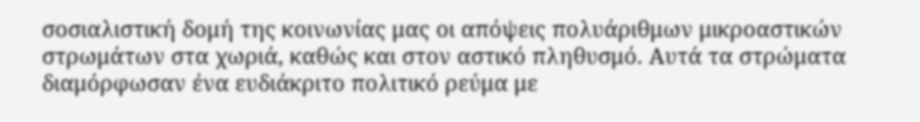σοσιαλιστική δομή της κοινωνίας μας οι απόψεις πολυάριθμων μικροαστικών στρωμάτων στα χωριά, καθώς και στον αστικό πληθυσμό. Αυτά τα στρώματα διαμόρφωσαν ένα ευδιάκριτο πολιτικό ρεύμα με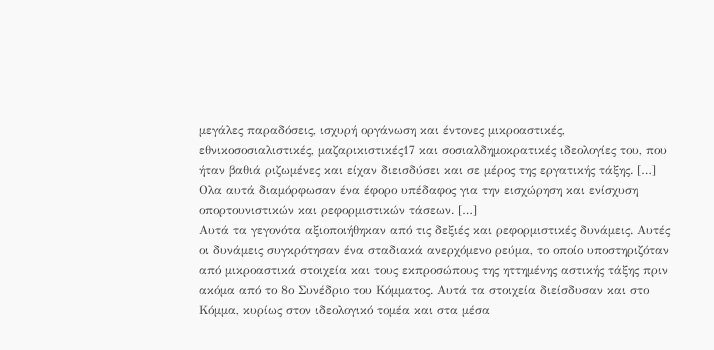μεγάλες παραδόσεις, ισχυρή οργάνωση και έντονες μικροαστικές, εθνικοσοσιαλιστικές, μαζαρικιστικές17 και σοσιαλδημοκρατικές ιδεολογίες του, που ήταν βαθιά ριζωμένες και είχαν διεισδύσει και σε μέρος της εργατικής τάξης. […] Ολα αυτά διαμόρφωσαν ένα έφορο υπέδαφος για την εισχώρηση και ενίσχυση οπορτουνιστικών και ρεφορμιστικών τάσεων. […]
Αυτά τα γεγονότα αξιοποιήθηκαν από τις δεξιές και ρεφορμιστικές δυνάμεις. Αυτές οι δυνάμεις συγκρότησαν ένα σταδιακά ανερχόμενο ρεύμα, το οποίο υποστηριζόταν από μικροαστικά στοιχεία και τους εκπροσώπους της ηττημένης αστικής τάξης πριν ακόμα από το 8ο Συνέδριο του Κόμματος. Αυτά τα στοιχεία διείσδυσαν και στο Κόμμα, κυρίως στον ιδεολογικό τομέα και στα μέσα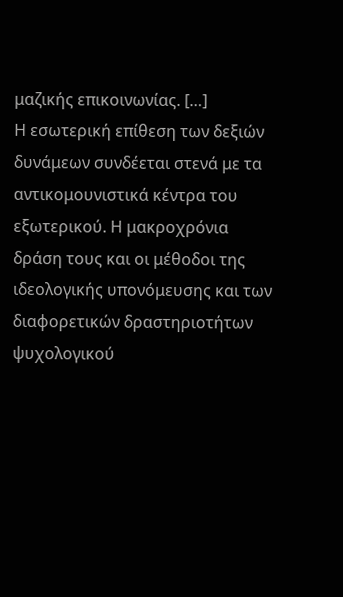μαζικής επικοινωνίας. […]
Η εσωτερική επίθεση των δεξιών δυνάμεων συνδέεται στενά με τα αντικομουνιστικά κέντρα του εξωτερικού. Η μακροχρόνια δράση τους και οι μέθοδοι της ιδεολογικής υπονόμευσης και των διαφορετικών δραστηριοτήτων ψυχολογικού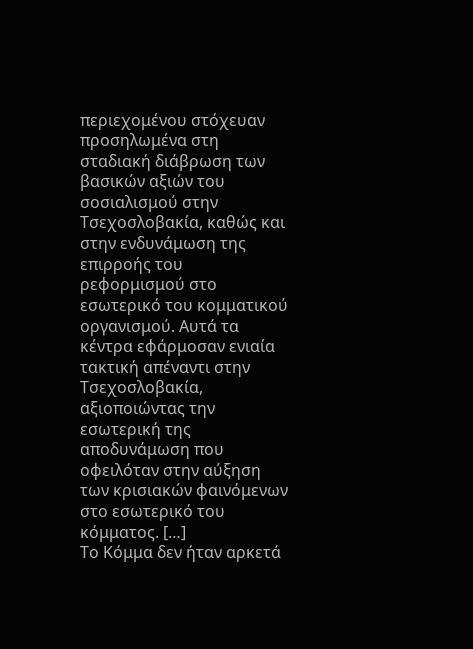περιεχομένου στόχευαν προσηλωμένα στη σταδιακή διάβρωση των βασικών αξιών του σοσιαλισμού στην Τσεχοσλοβακία, καθώς και στην ενδυνάμωση της επιρροής του ρεφορμισμού στο εσωτερικό του κομματικού οργανισμού. Αυτά τα κέντρα εφάρμοσαν ενιαία τακτική απέναντι στην Τσεχοσλοβακία, αξιοποιώντας την εσωτερική της αποδυνάμωση που οφειλόταν στην αύξηση των κρισιακών φαινόμενων στο εσωτερικό του κόμματος. […]
Το Κόμμα δεν ήταν αρκετά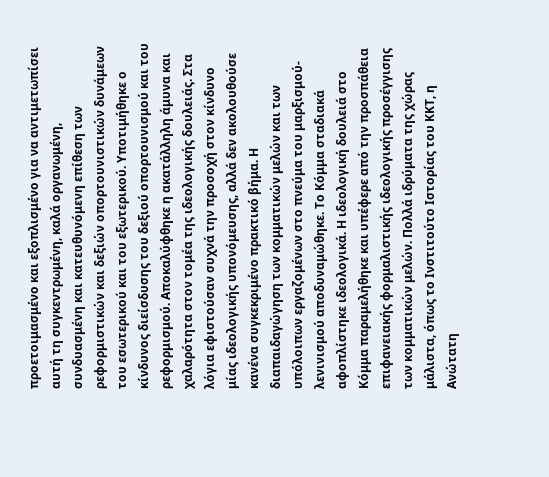προετοιμασμένο και εξοπλισμένο για να αντιμετωπίσει αυτή τη συγκεντρωμένη, καλά οργανωμένη, συνδυασμένη και κατευθυνόμενη επίθεση των ρεφορμιστικών και δεξιών οπορτουνιστικών δυνάμεων του εσωτερικού και του εξωτερικού. Υποτιμήθηκε ο κίνδυνος διείσδυσης του δεξιού οπορτουνισμού και του ρεφορμισμού. Αποκαλύφθηκε η ακατάλληλη άμυνα και χαλαρότητα στον τομέα της ιδεολογικής δουλειάς. Στα λόγια εφιστούσαν συχνά την προσοχή στον κίνδυνο μίας ιδεολογικής υπονόμευσης, αλλά δεν ακολουθούσε κανένα συγκεκριμένο πρακτικό βήμα. Η διαπαιδαγώγηση των κομματικών μελών και των υπόλοιπων εργαζομένων στο πνεύμα του μαρξισμού-λενινισμού αποδυναμώθηκε. Το Κόμμα σταδιακά αφοπλίστηκε ιδεολογικά. Η ιδεολογική δουλειά στο Κόμμα παραμελήθηκε και υπέφερε από την προσπάθεια επιφανειακής φορμαλιστικής ιδεολογικής προσέγγισης των κομματικών μελών. Πολλά ιδρύματα της χώρας μάλιστα, όπως το Ινστιτούτο Ιστορίας του ΚΚΤ, η Ανώτατη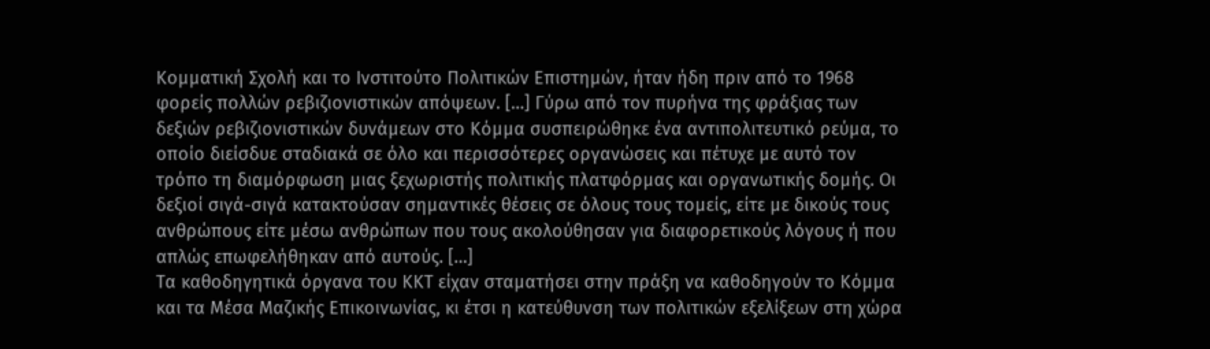Κομματική Σχολή και το Ινστιτούτο Πολιτικών Επιστημών, ήταν ήδη πριν από το 1968 φορείς πολλών ρεβιζιονιστικών απόψεων. […] Γύρω από τον πυρήνα της φράξιας των δεξιών ρεβιζιονιστικών δυνάμεων στο Κόμμα συσπειρώθηκε ένα αντιπολιτευτικό ρεύμα, το οποίο διείσδυε σταδιακά σε όλο και περισσότερες οργανώσεις και πέτυχε με αυτό τον τρόπο τη διαμόρφωση μιας ξεχωριστής πολιτικής πλατφόρμας και οργανωτικής δομής. Οι δεξιοί σιγά-σιγά κατακτούσαν σημαντικές θέσεις σε όλους τους τομείς, είτε με δικούς τους ανθρώπους είτε μέσω ανθρώπων που τους ακολούθησαν για διαφορετικούς λόγους ή που απλώς επωφελήθηκαν από αυτούς. […]
Τα καθοδηγητικά όργανα του ΚΚΤ είχαν σταματήσει στην πράξη να καθοδηγούν το Κόμμα και τα Μέσα Μαζικής Επικοινωνίας, κι έτσι η κατεύθυνση των πολιτικών εξελίξεων στη χώρα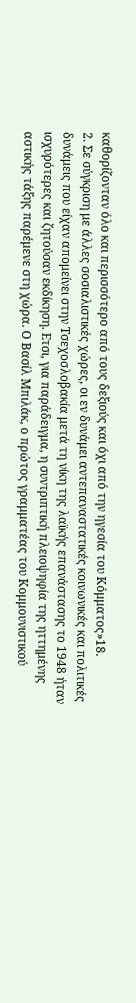καθορίζονταν όλο και περισσότερο από τους δεξιούς και όχι από την ηγεσία του Κόμματος»18.
2. Σε σύγκριση με άλλες σοσιαλιστικές χώρες, οι εν δυνάμει αντεπαναστατικές κοινωνικές και πολιτικές δυνάμεις που είχαν απομείνει στην Τσεχοσλοβακία μετά τη νίκη της λαϊκής επανάστασης το 1948 ήταν ισχυρότερες και ζητούσαν εκδίκηση. Ετσι, για παράδειγμα, η συντριπτική πλειοψηφία της ηττημένης αστικής τάξης παρέμενε στη χώρα. Ο Βασίλ Μπιλάκ, ο πρώτος γραμματέας του Κομμουνιστικού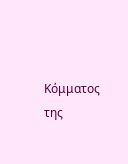Κόμματος της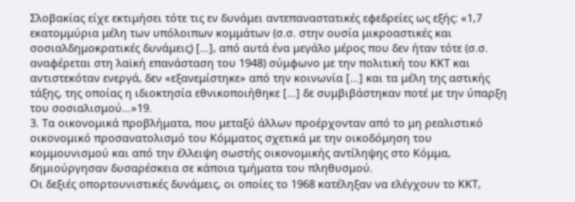Σλοβακίας είχε εκτιμήσει τότε τις εν δυνάμει αντεπαναστατικές εφεδρείες ως εξής: «1,7 εκατομμύρια μέλη των υπόλοιπων κομμάτων (σ.σ. στην ουσία μικροαστικές και σοσιαλδημοκρατικές δυνάμεις) […], από αυτά ένα μεγάλο μέρος που δεν ήταν τότε (σ.σ. αναφέρεται στη λαϊκή επανάσταση του 1948) σύμφωνο με την πολιτική του ΚΚΤ και αντιστεκόταν ενεργά, δεν «εξανεμίστηκε» από την κοινωνία […] και τα μέλη της αστικής τάξης, της οποίας η ιδιοκτησία εθνικοποιήθηκε […] δε συμβιβάστηκαν ποτέ με την ύπαρξη του σοσιαλισμού…»19.
3. Τα οικονομικά προβλήματα, που μεταξύ άλλων προέρχονταν από το μη ρεαλιστικό οικονομικό προσανατολισμό του Κόμματος σχετικά με την οικοδόμηση του κομμουνισμού και από την έλλειψη σωστής οικονομικής αντίληψης στο Κόμμα, δημιούργησαν δυσαρέσκεια σε κάποια τμήματα του πληθυσμού.
Οι δεξιές οπορτουνιστικές δυνάμεις, οι οποίες το 1968 κατέληξαν να ελέγχουν το ΚΚΤ,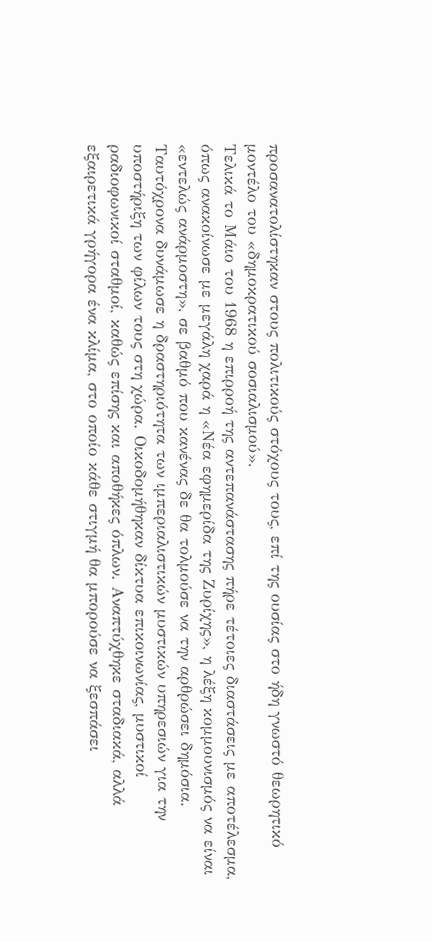προσανατολίστηκαν στους πολιτικούς στόχους τους, επί της ουσίας στο ήδη γνωστό θεωρητικό μοντέλο του «δημοκρατικού σοσιαλισμού».
Τελικά το Μάιο του 1968 η επιρροή της αντεπανάστασης πήρε τέτοιες διαστάσεις με αποτέλεσμα, όπως ανακοίνωσε με μεγάλη χαρά η «Νέα εφημερίδα της Ζυρίχης», η λέξη κομμουνισμός να είναι «εντελώς ανάρμοστη», σε βαθμό που κανένας δε θα τολμούσε να την αρθρώσει δημόσια. Ταυτόχρονα δυνάμωσε η δραστηριότητα των ιμπεριαλιστικών μυστικών υπηρεσιών για την υποστήριξη των φίλων τους στη χώρα. Οικοδομήθηκαν δίκτυα επικοινωνίας, μυστικοί ραδιοφωνικοί σταθμοί, καθώς επίσης και αποθήκες όπλων. Αναπτύχθηκε σταδιακά, αλλά εξαιρετικά γρήγορα ένα κλίμα, στο οποίο κάθε στιγμή θα μπορούσε να ξεσπάσει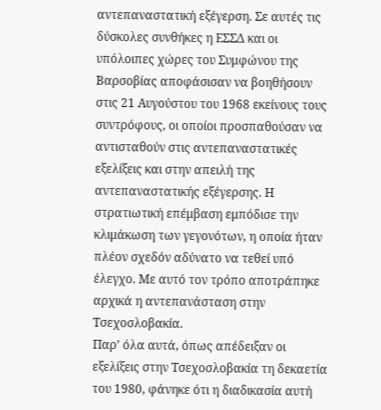αντεπαναστατική εξέγερση. Σε αυτές τις δύσκολες συνθήκες η ΕΣΣΔ και οι υπόλοιπες χώρες του Συμφώνου της Βαρσοβίας αποφάσισαν να βοηθήσουν στις 21 Αυγούστου του 1968 εκείνους τους συντρόφους, οι οποίοι προσπαθούσαν να αντισταθούν στις αντεπαναστατικές εξελίξεις και στην απειλή της αντεπαναστατικής εξέγερσης. Η στρατιωτική επέμβαση εμπόδισε την κλιμάκωση των γεγονότων, η οποία ήταν πλέον σχεδόν αδύνατο να τεθεί υπό έλεγχο. Με αυτό τον τρόπο αποτράπηκε αρχικά η αντεπανάσταση στην Τσεχοσλοβακία.
Παρ’ όλα αυτά, όπως απέδειξαν οι εξελίξεις στην Τσεχοσλοβακία τη δεκαετία του 1980, φάνηκε ότι η διαδικασία αυτή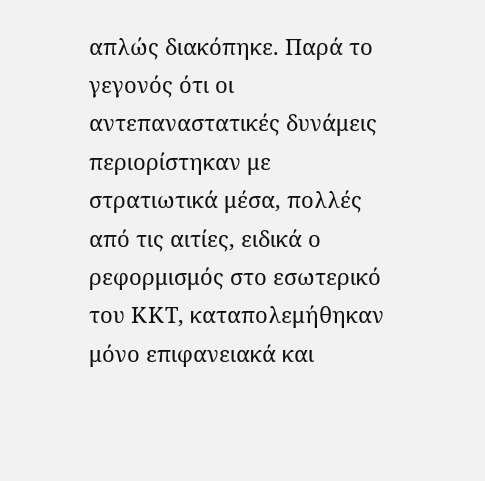απλώς διακόπηκε. Παρά το γεγονός ότι οι αντεπαναστατικές δυνάμεις περιορίστηκαν με στρατιωτικά μέσα, πολλές από τις αιτίες, ειδικά ο ρεφορμισμός στο εσωτερικό του ΚΚΤ, καταπολεμήθηκαν μόνο επιφανειακά και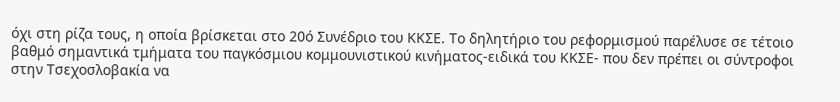όχι στη ρίζα τους, η οποία βρίσκεται στο 20ό Συνέδριο του ΚΚΣΕ. Το δηλητήριο του ρεφορμισμού παρέλυσε σε τέτοιο βαθμό σημαντικά τμήματα του παγκόσμιου κομμουνιστικού κινήματος-ειδικά του ΚΚΣΕ- που δεν πρέπει οι σύντροφοι στην Τσεχοσλοβακία να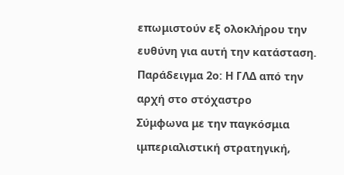επωμιστούν εξ ολοκλήρου την ευθύνη για αυτή την κατάσταση.
Παράδειγμα 2ο: Η ΓΛΔ από την αρχή στο στόχαστρο
Σύμφωνα με την παγκόσμια ιμπεριαλιστική στρατηγική,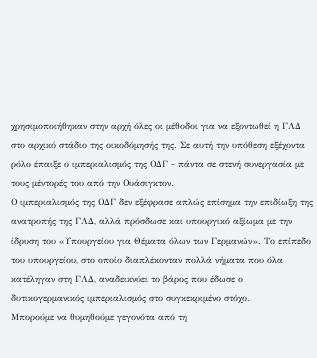χρησιμοποιήθηκαν στην αρχή όλες οι μέθοδοι για να εξοντωθεί η ΓΛΔ στο αρχικό στάδιο της οικοδόμησής της. Σε αυτή την υπόθεση εξέχοντα ρόλο έπαιξε ο ιμπεριαλισμός της ΟΔΓ - πάντα σε στενή συνεργασία με τους μέντορές του από την Ουάσιγκτον.
Ο ιμπεριαλισμός της ΟΔΓ δεν εξέφρασε απλώς επίσημα την επιδίωξη της ανατροπής της ΓΛΔ, αλλά πρόσδωσε και υπουργικό αξίωμα με την ίδρυση του «Υπουργείου για Θέματα όλων των Γερμανών». Το επίπεδο του υπουργείου, στο οποίο διαπλέκονταν πολλά νήματα που όλα κατέληγαν στη ΓΛΔ, αναδεικνύει το βάρος που έδωσε ο δυτικογερμανικός ιμπεριαλισμός στο συγκεκριμένο στόχο.
Μπορούμε να θυμηθούμε γεγονότα από τη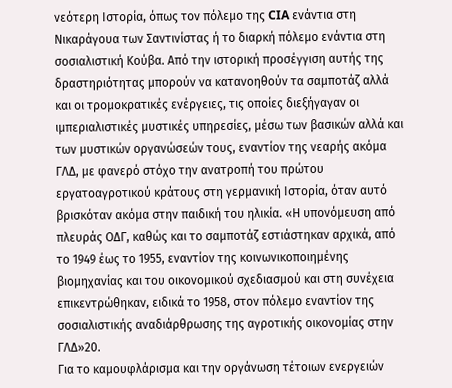νεότερη Ιστορία, όπως τον πόλεμο της CIA ενάντια στη Νικαράγουα των Σαντινίστας ή το διαρκή πόλεμο ενάντια στη σοσιαλιστική Κούβα. Από την ιστορική προσέγγιση αυτής της δραστηριότητας μπορούν να κατανοηθούν τα σαμποτάζ αλλά και οι τρομοκρατικές ενέργειες, τις οποίες διεξήγαγαν οι ιμπεριαλιστικές μυστικές υπηρεσίες, μέσω των βασικών αλλά και των μυστικών οργανώσεών τους, εναντίον της νεαρής ακόμα ΓΛΔ, με φανερό στόχο την ανατροπή του πρώτου εργατοαγροτικού κράτους στη γερμανική Ιστορία, όταν αυτό βρισκόταν ακόμα στην παιδική του ηλικία. «Η υπονόμευση από πλευράς ΟΔΓ, καθώς και το σαμποτάζ εστιάστηκαν αρχικά, από το 1949 έως το 1955, εναντίον της κοινωνικοποιημένης βιομηχανίας και του οικονομικού σχεδιασμού και στη συνέχεια επικεντρώθηκαν, ειδικά το 1958, στον πόλεμο εναντίον της σοσιαλιστικής αναδιάρθρωσης της αγροτικής οικονομίας στην ΓΛΔ»20.
Για το καμουφλάρισμα και την οργάνωση τέτοιων ενεργειών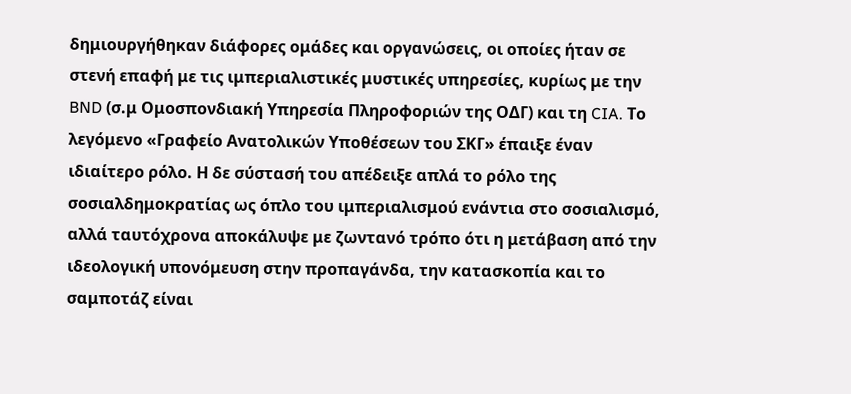δημιουργήθηκαν διάφορες ομάδες και οργανώσεις, οι οποίες ήταν σε στενή επαφή με τις ιμπεριαλιστικές μυστικές υπηρεσίες, κυρίως με την BND (σ.μ Ομοσπονδιακή Υπηρεσία Πληροφοριών της ΟΔΓ) και τη CIA. Το λεγόμενο «Γραφείο Ανατολικών Υποθέσεων του ΣΚΓ» έπαιξε έναν ιδιαίτερο ρόλο. Η δε σύστασή του απέδειξε απλά το ρόλο της σοσιαλδημοκρατίας ως όπλο του ιμπεριαλισμού ενάντια στο σοσιαλισμό, αλλά ταυτόχρονα αποκάλυψε με ζωντανό τρόπο ότι η μετάβαση από την ιδεολογική υπονόμευση στην προπαγάνδα, την κατασκοπία και το σαμποτάζ είναι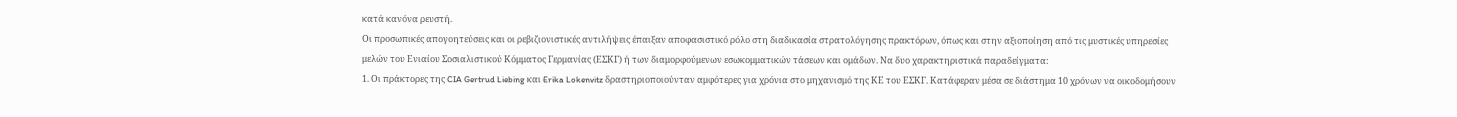κατά κανόνα ρευστή.
Οι προσωπικές απογοητεύσεις και οι ρεβιζιονιστικές αντιλήψεις έπαιξαν αποφασιστικό ρόλο στη διαδικασία στρατολόγησης πρακτόρων, όπως και στην αξιοποίηση από τις μυστικές υπηρεσίες μελών του Ενιαίου Σοσιαλιστικού Κόμματος Γερμανίας (ΕΣΚΓ) ή των διαμορφούμενων εσωκομματικών τάσεων και ομάδων. Να δυο χαρακτηριστικά παραδείγματα:
1. Οι πράκτορες της CIA Gertrud Liebing και Erika Lokenvitz δραστηριοποιούνταν αμφότερες για χρόνια στο μηχανισμό της ΚΕ του ΕΣΚΓ. Κατάφεραν μέσα σε διάστημα 10 χρόνων να οικοδομήσουν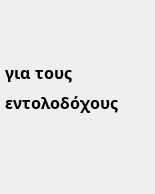για τους εντολοδόχους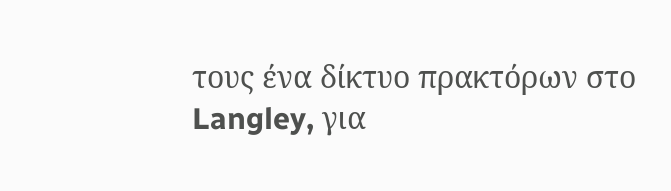τους ένα δίκτυο πρακτόρων στο Langley, για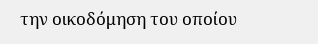την οικοδόμηση του οποίου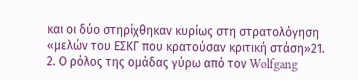και οι δύο στηρίχθηκαν κυρίως στη στρατολόγηση «μελών του ΕΣΚΓ που κρατούσαν κριτική στάση»21.
2. Ο ρόλος της ομάδας γύρω από τον Wolfgang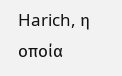Harich, η οποία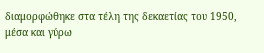διαμορφώθηκε στα τέλη της δεκαετίας του 1950, μέσα και γύρω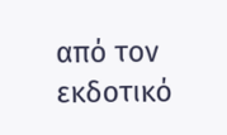από τον εκδοτικό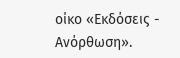οίκο «Εκδόσεις - Ανόρθωση».